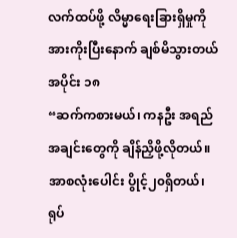လက်ထပ်ဖို့ လိမ္မာရေးခြားရှိမှုကို အားကိုးပြီးနောက် ချစ်မိသွားတယ်
အပိုင်း ၁၈
“ဆက်ကစားမယ်၊ ကနဦး အရည်အချင်းတွေကို ချိန်ညှိဖို့လိုတယ်။ အာစလုံးပေါင်း ပွိုင့်၂၀ရှိတယ်၊ ရုပ်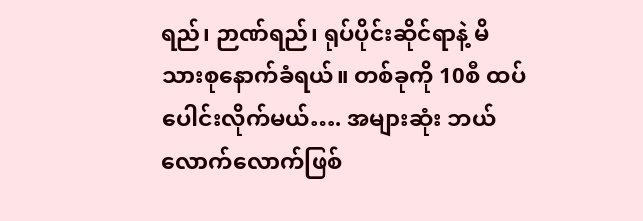ရည်၊ ဉာဏ်ရည်၊ ရုပ်ပိုင်းဆိုင်ရာနဲ့ မိသားစုနောက်ခံရယ်။ တစ်ခုကို 10စီ ထပ်ပေါင်းလိုက်မယ်…. အများဆုံး ဘယ်လောက်လောက်ဖြစ်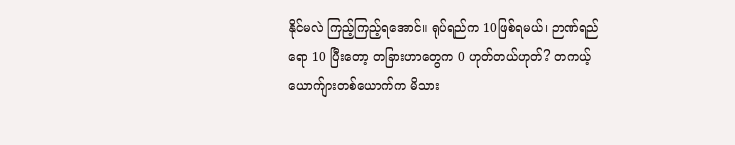နိုင်မလဲ ကြည့်ကြည့်ရအောင်။ ရုပ်ရည်က 10ဖြစ်ရမယ်၊ ဉာဏ်ရည်ရော 10 ပြီးတော့ တခြားဟာတွေက 0 ဟုတ်တယ်ဟုတ်? တကယ့်ယောက်ျားတစ်ယောက်က မိသား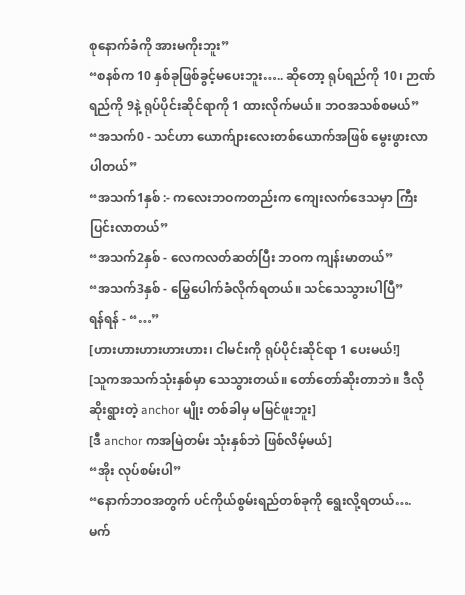စုနောက်ခံကို အားမကိုးဘူး”
“စနစ်က 10 နှစ်ခုဖြစ်ခွင့်မပေးဘူး….. ဆိုတော့ ရုပ်ရည်ကို 10၊ ဉာဏ်ရည်ကို 9နဲ့ ရုပ်ပိုင်းဆိုင်ရာကို 1 ထားလိုက်မယ်။ ဘဝအသစ်စမယ်”
“အသက်0 - သင်ဟာ ယောက်ျားလေးတစ်ယောက်အဖြစ် မွေးဖွားလာပါတယ်”
“အသက်1နှစ် :- ကလေးဘဝကတည်းက ကျေးလက်ဒေသမှာ ကြီးပြင်းလာတယ်”
“အသက်2နှစ် - လေကလတ်ဆတ်ပြီး ဘဝက ကျန်းမာတယ်”
“အသက်3နှစ် - မြွေပေါက်ခံလိုက်ရတယ်။ သင်သေသွားပါပြီ”
ရန်ရန် - “…”
[ဟားဟားဟားဟားဟား၊ ငါမင်းကို ရုပ်ပိုင်းဆိုင်ရာ 1 ပေးမယ်!]
[သူကအသက်သုံးနှစ်မှာ သေသွားတယ်။ တော်တော်ဆိုးတာဘဲ။ ဒီလို ဆိုးရွားတဲ့ anchor မျိုး တစ်ခါမှ မမြင်ဖူးဘူး]
[ဒီ anchor ကအမြဲတမ်း သုံးနှစ်ဘဲ ဖြစ်လိမ့်မယ်]
“အိုး လုပ်စမ်းပါ”
“နောက်ဘဝအတွက် ပင်ကိုယ်စွမ်းရည်တစ်ခုကို ရွေးလို့ရတယ်…. မက်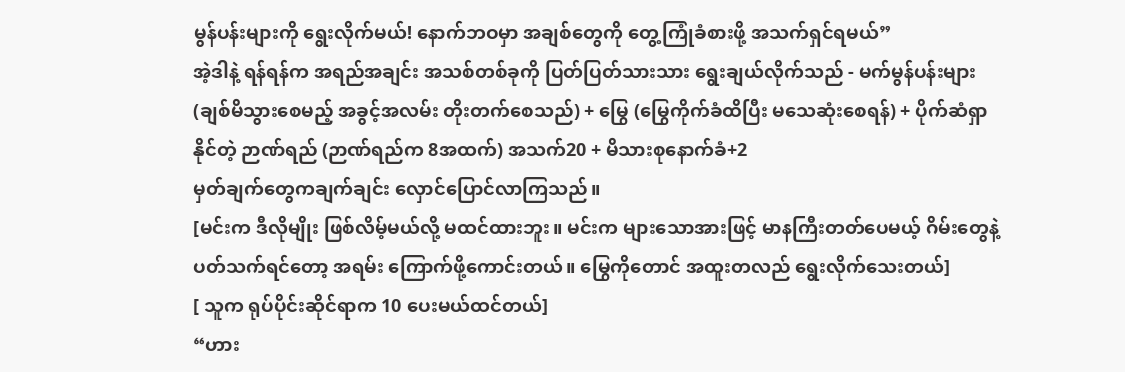မွန်ပန်းများကို ရွေးလိုက်မယ်! နောက်ဘဝမှာ အချစ်တွေကို တွေ့ကြုံခံစားဖို့ အသက်ရှင်ရမယ်”
အဲ့ဒါနဲ့ ရန်ရန်က အရည်အချင်း အသစ်တစ်ခုကို ပြတ်ပြတ်သားသား ရွေးချယ်လိုက်သည် - မက်မွန်ပန်းများ (ချစ်မိသွားစေမည့် အခွင့်အလမ်း တိုးတက်စေသည်) + မြွေ (မြွေကိုက်ခံထိပြီး မသေဆုံးစေရန်) + ပိုက်ဆံရှာနိုင်တဲ့ ဉာဏ်ရည် (ဉာဏ်ရည်က 8အထက်) အသက်20 + မိသားစုနောက်ခံ+2
မှတ်ချက်တွေကချက်ချင်း လှောင်ပြောင်လာကြသည်။
[မင်းက ဒီလိုမျိုး ဖြစ်လိမ့်မယ်လို့ မထင်ထားဘူး။ မင်းက များသောအားဖြင့် မာနကြီးတတ်ပေမယ့် ဂိမ်းတွေနဲ့ ပတ်သက်ရင်တော့ အရမ်း ကြောက်ဖို့ကောင်းတယ်။ မြွေကိုတောင် အထူးတလည် ရွေးလိုက်သေးတယ်]
[ သူက ရုပ်ပိုင်းဆိုင်ရာက 10 ပေးမယ်ထင်တယ်]
“ဟား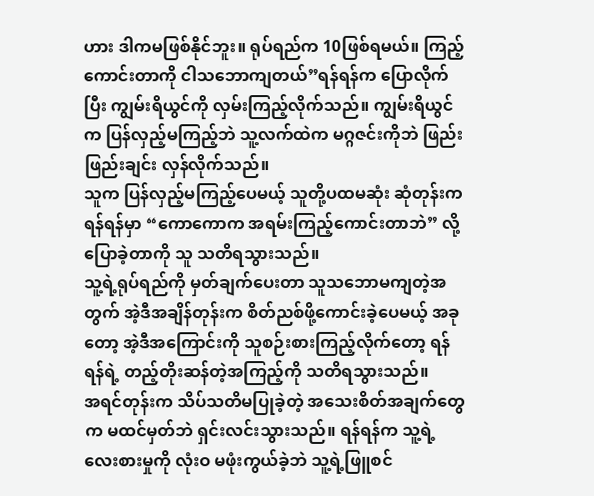ဟား ဒါကမဖြစ်နိုင်ဘူး။ ရုပ်ရည်က 10ဖြစ်ရမယ်။ ကြည့်ကောင်းတာကို ငါသဘောကျတယ်”ရန်ရန်က ပြောလိုက်ပြီး ကျွမ်းရိယွင်ကို လှမ်းကြည့်လိုက်သည်။ ကျွမ်းရိယွင်က ပြန်လှည့်မကြည့်ဘဲ သူ့လက်ထဲက မဂ္ဂဇင်းကိုဘဲ ဖြည်းဖြည်းချင်း လှန်လိုက်သည်။
သူက ပြန်လှည့်မကြည့်ပေမယ့် သူတို့ပထမဆုံး ဆုံတုန်းက ရန်ရန်မှာ “ကောကောက အရမ်းကြည့်ကောင်းတာဘဲ” လို့ ပြောခဲ့တာကို သူ သတိရသွားသည်။
သူ့ရဲ့ရုပ်ရည်ကို မှတ်ချက်ပေးတာ သူသဘောမကျတဲ့အတွက် အဲ့ဒီအချိန်တုန်းက စိတ်ညစ်ဖို့ကောင်းခဲ့ပေမယ့် အခုတော့ အဲ့ဒီအကြောင်းကို သူစဉ်းစားကြည့်လိုက်တော့ ရန်ရန်ရဲ့ တည့်တိုးဆန်တဲ့အကြည့်ကို သတိရသွားသည်။
အရင်တုန်းက သိပ်သတိမပြုခဲ့တဲ့ အသေးစိတ်အချက်တွေက မထင်မှတ်ဘဲ ရှင်းလင်းသွားသည်။ ရန်ရန်က သူ့ရဲ့လေးစားမှုကို လုံးဝ မဖုံးကွယ်ခဲ့ဘဲ သူ့ရဲ့ဖြူစင်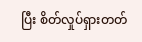ပြီး စိတ်လှုပ်ရှားတတ်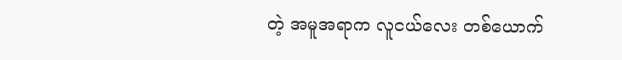တဲ့ အမူအရာက လူငယ်လေး တစ်ယောက်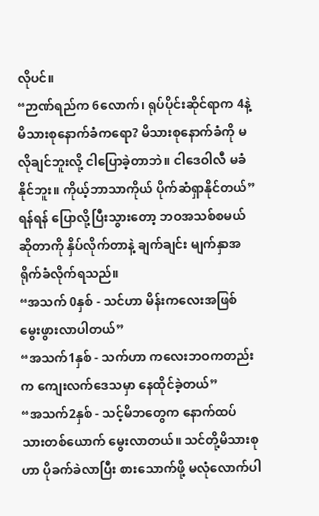လိုပင်။
“ဉာဏ်ရည်က 6လောက်၊ ရုပ်ပိုင်းဆိုင်ရာက 4နဲ့ မိသားစုနောက်ခံကရော? မိသားစုနောက်ခံကို မလိုချင်ဘူးလို့ ငါပြောခဲ့တာဘဲ။ ငါဒေဝါလီ မခံနိုင်ဘူး။ ကိုယ့်ဘာသာကိုယ် ပိုက်ဆံရှာနိုင်တယ်”
ရန်ရန် ပြောလို့ပြီးသွားတော့ ဘဝအသစ်စမယ် ဆိုတာကို နှိပ်လိုက်တာနဲ့ ချက်ချင်း မျက်နှာအရိုက်ခံလိုက်ရသည်။
“အသက် 0နှစ် - သင်ဟာ မိန်းကလေးအဖြစ် မွေးဖွားလာပါတယ်”
“အသက်1နှစ် - သက်ဟာ ကလေးဘဝကတည်းက ကျေးလက်ဒေသမှာ နေထိုင်ခဲ့တယ်”
“အသက်2နှစ် - သင့်မိဘတွေက နောက်ထပ် သားတစ်ယောက် မွေးလာတယ်။ သင်တို့မိသားစုဟာ ပိုခက်ခဲလာပြီး စားသောက်ဖို့ မလုံလောက်ပါ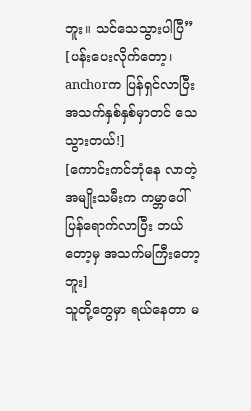ဘူး။ သင်သေသွားပါပြီ”
[ပန်းပေးလိုက်တော့၊ anchorက ပြန်ရှင်လာပြီး အသက်နှစ်နှစ်မှာတင် သေသွားတယ်!]
[ကောင်းကင်ဘုံနေ လာတဲ့အမျိုးသမီးက ကမ္ဘာပေါ်ပြန်ရောက်လာပြီး ဘယ်တော့မှ အသက်မကြီးတော့ဘူး]
သူတို့တွေမှာ ရယ်နေတာ မ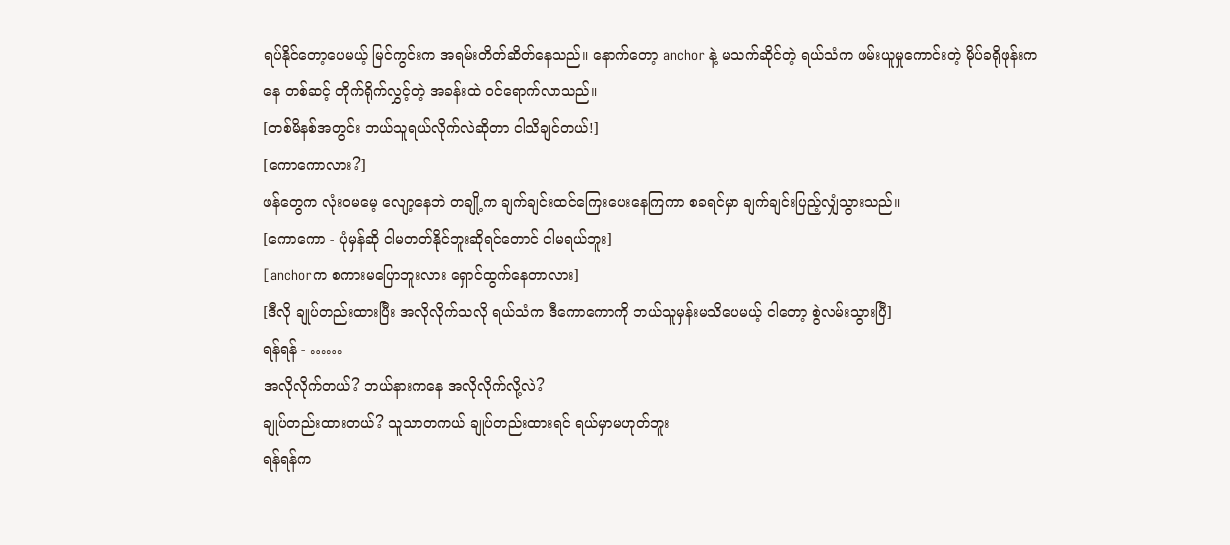ရပ်နိုင်တော့ပေမယ့် မြင်ကွင်းက အရမ်းတိတ်ဆိတ်နေသည်။ နောက်တော့ anchor နဲ့ မသက်ဆိုင်တဲ့ ရယ်သံက ဖမ်းယူမှုကောင်းတဲ့ မိုပ်ခရိုဖုန်းကနေ တစ်ဆင့် တိုက်ရိုက်လွှင့်တဲ့ အခန်းထဲ ဝင်ရောက်လာသည်။
[တစ်မိနစ်အတွင်း ဘယ်သူရယ်လိုက်လဲဆိုတာ ငါသိချင်တယ်!]
[ကောကောလား?]
ဖန်တွေက လုံးဝမမေ့ လျော့နေဘဲ တချို့က ချက်ချင်းထင်ကြေးပေးနေကြကာ စခရင်မှာ ချက်ချင်းပြည့်လျှံသွားသည်။
[ကောကော - ပုံမှန်ဆို ငါမတတ်နိုင်ဘူးဆိုရင်တောင် ငါမရယ်ဘူး]
[anchorက စကားမပြောဘူးလား ရှောင်ထွက်နေတာလား]
[ဒီလို ချုပ်တည်းထားပြီး အလိုလိုက်သလို ရယ်သံက ဒီကောကောကို ဘယ်သူမှန်းမသိပေမယ့် ငါတော့ စွဲလမ်းသွားပြီ]
ရန်ရန် - ……
အလိုလိုက်တယ်? ဘယ်နားကနေ အလိုလိုက်လို့လဲ?
ချုပ်တည်းထားတယ်? သူသာတကယ် ချုပ်တည်းထားရင် ရယ်မှာမဟုတ်ဘူး
ရန်ရန်က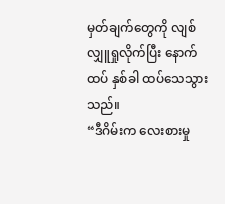မှတ်ချက်တွေကို လျစ်လျှူရှုလိုက်ပြီး နောက်ထပ် နှစ်ခါ ထပ်သေသွားသည်။
“ဒီဂိမ်းက လေးစားမှု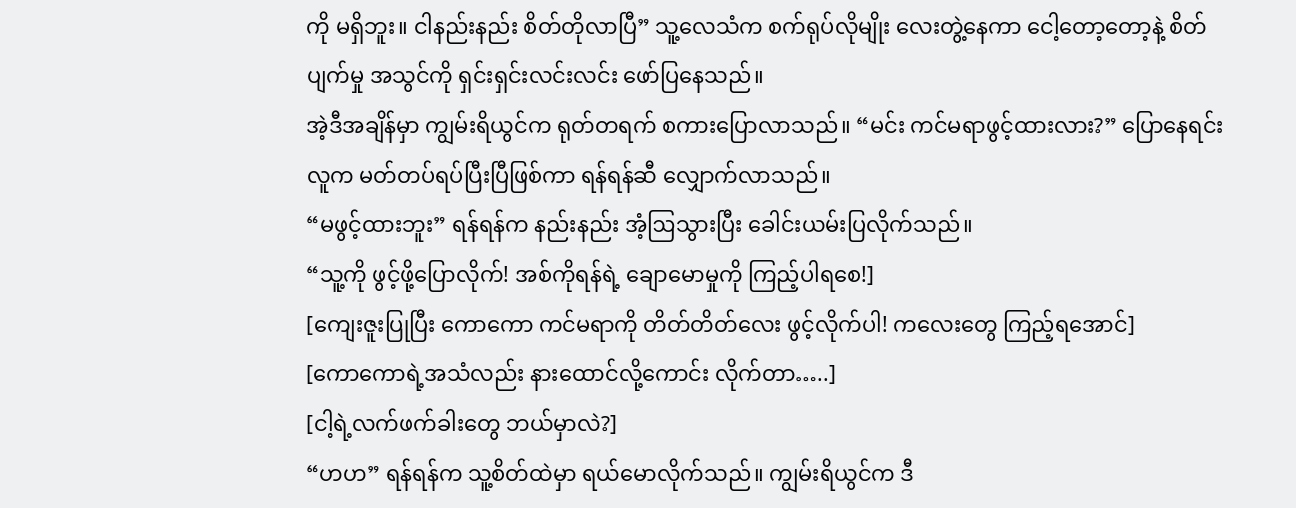ကို မရှိဘူး။ ငါနည်းနည်း စိတ်တိုလာပြီ” သူ့လေသံက စက်ရုပ်လိုမျိုး လေးတွဲ့နေကာ ငေါ့တော့တော့နဲ့ စိတ်ပျက်မှု အသွင်ကို ရှင်းရှင်းလင်းလင်း ဖော်ပြနေသည်။
အဲ့ဒီအချိန်မှာ ကျွမ်းရိယွင်က ရုတ်တရက် စကားပြောလာသည်။ “မင်း ကင်မရာဖွင့်ထားလား?” ပြောနေရင်း လူက မတ်တပ်ရပ်ပြီးပြီဖြစ်ကာ ရန်ရန်ဆီ လျှောက်လာသည်။
“မဖွင့်ထားဘူး” ရန်ရန်က နည်းနည်း အံ့ဩသွားပြီး ခေါင်းယမ်းပြလိုက်သည်။
“သူ့ကို ဖွင့်ဖို့ပြောလိုက်! အစ်ကိုရန်ရဲ့ ချောမောမှုကို ကြည့်ပါရစေ!]
[ကျေးဇူးပြုပြီး ကောကော ကင်မရာကို တိတ်တိတ်လေး ဖွင့်လိုက်ပါ! ကလေးတွေ ကြည့်ရအောင်]
[ကောကောရဲ့အသံလည်း နားထောင်လို့ကောင်း လိုက်တာ…..]
[ငါ့ရဲ့လက်ဖက်ခါးတွေ ဘယ်မှာလဲ?]
“ဟဟ” ရန်ရန်က သူ့စိတ်ထဲမှာ ရယ်မောလိုက်သည်။ ကျွမ်းရိယွင်က ဒီ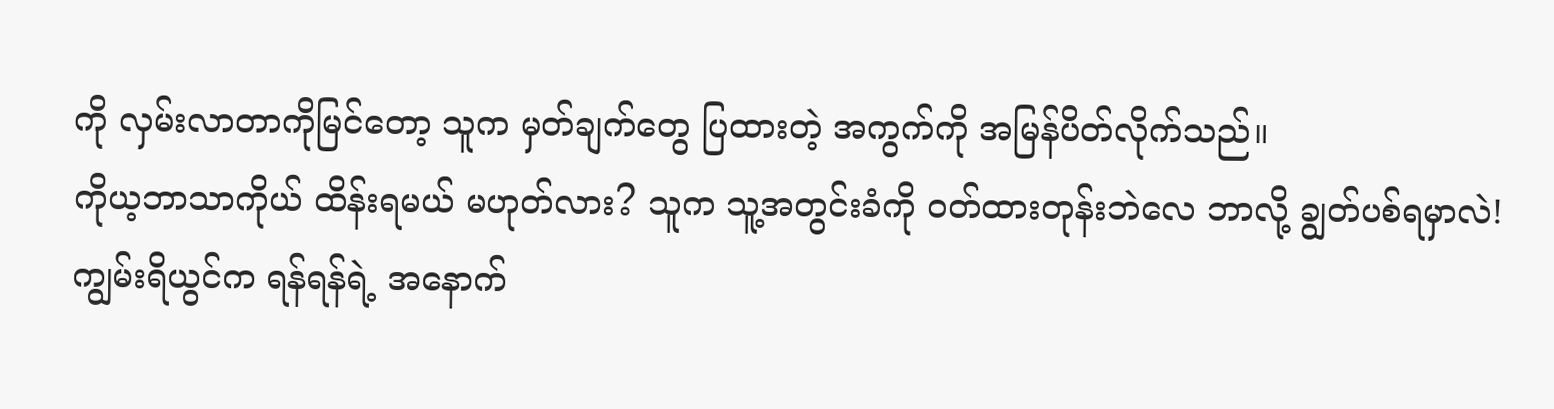ကို လှမ်းလာတာကိုမြင်တော့ သူက မှတ်ချက်တွေ ပြထားတဲ့ အကွက်ကို အမြန်ပိတ်လိုက်သည်။
ကိုယ့ဘာသာကိုယ် ထိန်းရမယ် မဟုတ်လား? သူက သူ့အတွင်းခံကို ဝတ်ထားတုန်းဘဲလေ ဘာလို့ ချွတ်ပစ်ရမှာလဲ!
ကျွမ်းရိယွင်က ရန်ရန်ရဲ့ အနောက်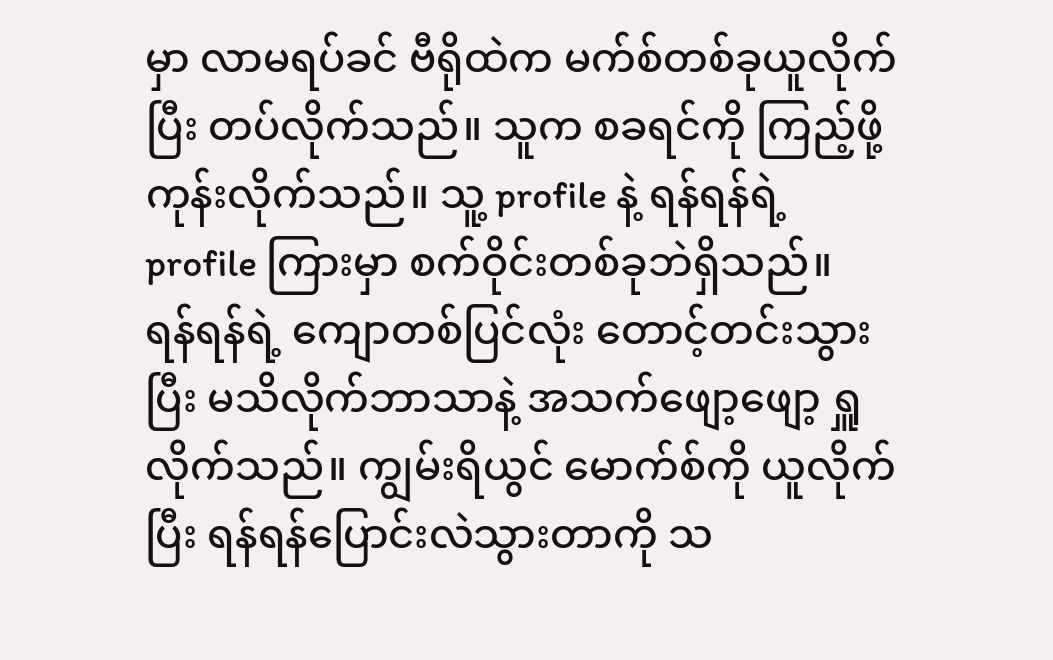မှာ လာမရပ်ခင် ဗီရိုထဲက မက်စ်တစ်ခုယူလိုက်ပြီး တပ်လိုက်သည်။ သူက စခရင်ကို ကြည့်ဖို့ ကုန်းလိုက်သည်။ သူ့ profile နဲ့ ရန်ရန်ရဲ့ profile ကြားမှာ စက်ဝိုင်းတစ်ခုဘဲရှိသည်။
ရန်ရန်ရဲ့ ကျောတစ်ပြင်လုံး တောင့်တင်းသွားပြီး မသိလိုက်ဘာသာနဲ့ အသက်ဖျော့ဖျော့ ရှူလိုက်သည်။ ကျွမ်းရိယွင် မောက်စ်ကို ယူလိုက်ပြီး ရန်ရန်ပြောင်းလဲသွားတာကို သ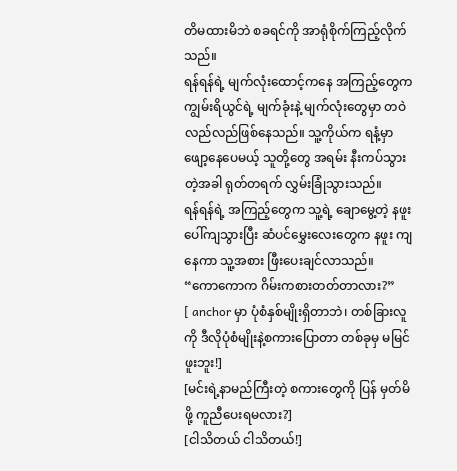တိမထားမိဘဲ စခရင်ကို အာရုံစိုက်ကြည့်လိုက်သည်။
ရန်ရန်ရဲ့ မျက်လုံးထောင့်ကနေ အကြည့်တွေက ကျွမ်းရိယွင်ရဲ့ မျက်ခုံးနဲ့ မျက်လုံးတွေမှာ တဝဲလည်လည်ဖြစ်နေသည်။ သူ့ကိုယ်က ရနံ့မှာ ဖျော့နေပေမယ့် သူတို့တွေ အရမ်း နီးကပ်သွားတဲ့အခါ ရုတ်တရက် လွှမ်းခြုံသွားသည်။
ရန်ရန်ရဲ့ အကြည့်တွေက သူ့ရဲ့ ချောမွေ့တဲ့ နဖူးပေါ်ကျသွားပြီး ဆံပင်မွှေးလေးတွေက နဖူး ကျနေကာ သူ့အစား ဖြီးပေးချင်လာသည်။
“ကောကောက ဂိမ်းကစားတတ်တာလား?”
[ anchor မှာ ပုံစံနှစ်မျိုးရှိတာဘဲ၊ တစ်ခြားလူကို ဒီလိုပုံစံမျိုးနဲ့စကားပြောတာ တစ်ခုမှ မမြင်ဖူးဘူး!]
[မင်းရဲ့နာမည်ကြီးတဲ့ စကားတွေကို ပြန် မှတ်မိဖို့ ကူညီပေးရမလား?]
[ငါသိတယ် ငါသိတယ်!]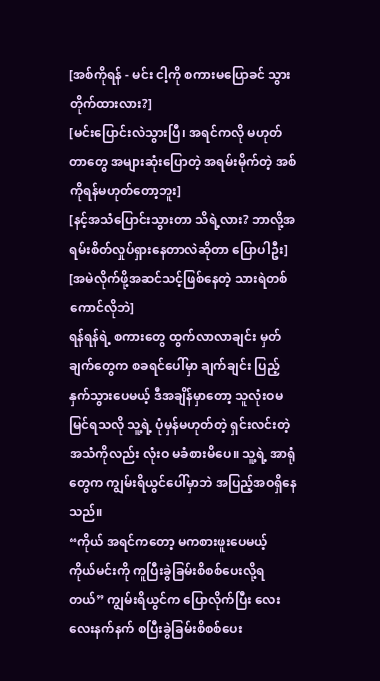[အစ်ကိုရန် - မင်း ငါ့ကို စကားမပြောခင် သွားတိုက်ထားလား?]
[မင်းပြောင်းလဲသွားပြီ၊ အရင်ကလို မဟုတ်တာတွေ အများဆုံးပြောတဲ့ အရမ်းမိုက်တဲ့ အစ်ကိုရန်မဟုတ်တော့ဘူး]
[နင့်အသံပြောင်းသွားတာ သိရဲ့လား? ဘာလို့အရမ်းစိတ်လှုပ်ရှားနေတာလဲဆိုတာ ပြောပါဦး]
[အမဲလိုက်ဖို့အဆင်သင့်ဖြစ်နေတဲ့ သားရဲတစ်ကောင်လိုဘဲ]
ရန်ရန်ရဲ့ စကားတွေ ထွက်လာလာချင်း မှတ်ချက်တွေက စခရင်ပေါ်မှာ ချက်ချင်း ပြည့်နှက်သွားပေမယ့် ဒီအချိန်မှာတော့ သူလုံးဝမမြင်ရသလို သူ့ရဲ့ ပုံမှန်မဟုတ်တဲ့ ရှင်းလင်းတဲ့အသံကိုလည်း လုံးဝ မခံစားမိပေ။ သူ့ရဲ့ အာရုံတွေက ကျွမ်းရိယွင်ပေါ်မှာဘဲ အပြည့်အဝရှိနေသည်။
“ကိုယ် အရင်ကတော့ မကစားဖူးပေမယ့် ကိုယ်မင်းကို ကူပြီးခွဲခြမ်းစိစစ်ပေးလို့ရတယ်” ကျွမ်းရိယွင်က ပြောလိုက်ပြီး လေးလေးနက်နက် စပြီးခွဲခြမ်းစိစစ်ပေး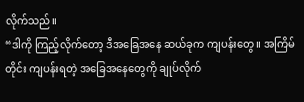လိုက်သည်။
“ဒါကို ကြည့်လိုက်တော့ ဒီအခြေအနေ ဆယ်ခုက ကျပန်းတွေ။ အကြိမ်တိုင်း ကျပန်းရတဲ့ အခြေအနေတွေကို ချုပ်လိုက်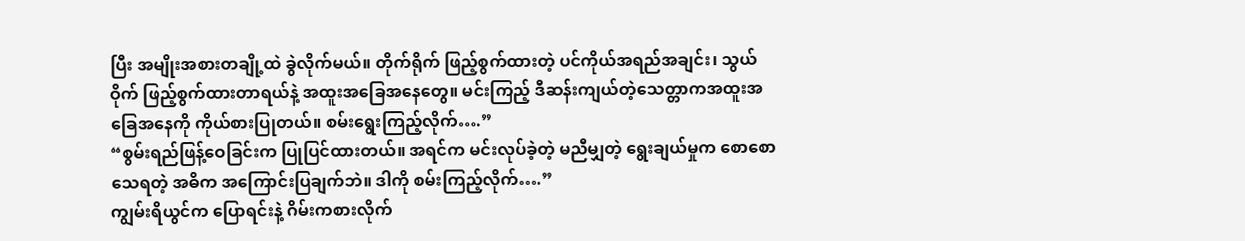ပြီး အမျိုးအစားတချို့ထဲ ခွဲလိုက်မယ်။ တိုက်ရိုက် ဖြည့်စွက်ထားတဲ့ ပင်ကိုယ်အရည်အချင်း၊ သွယ်ဝိုက် ဖြည့်စွက်ထားတာရယ်နဲ့ အထူးအခြေအနေတွေ။ မင်းကြည့် ဒီဆန်းကျယ်တဲ့သေတ္တာကအထူးအခြေအနေကို ကိုယ်စားပြုတယ်။ စမ်းရွေးကြည့်လိုက်….”
“စွမ်းရည်ဖြန့်ဝေခြင်းက ပြုပြင်ထားတယ်။ အရင်က မင်းလုပ်ခဲ့တဲ့ မညီမျှတဲ့ ရွေးချယ်မှုက စောစောသေရတဲ့ အဓိက အကြောင်းပြချက်ဘဲ။ ဒါကို စမ်းကြည့်လိုက်….”
ကျွမ်းရိယွင်က ပြောရင်းနဲ့ ဂိမ်းကစားလိုက်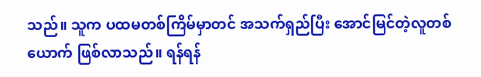သည်။ သူက ပထမတစ်ကြိမ်မှာတင် အသက်ရှည်ပြီး အောင်မြင်တဲ့လူတစ်ယောက် ဖြစ်လာသည်။ ရန်ရန်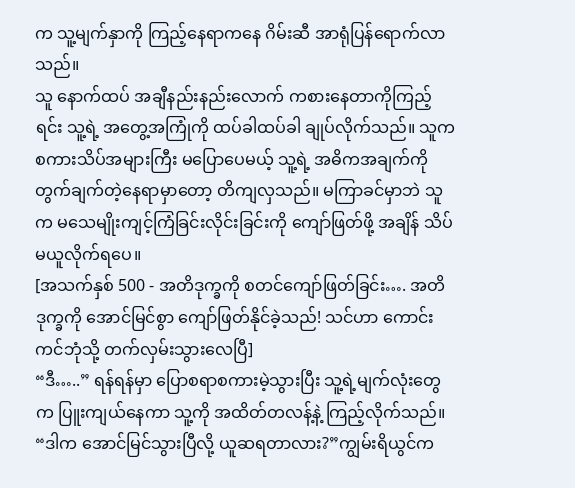က သူ့မျက်နှာကို ကြည့်နေရာကနေ ဂိမ်းဆီ အာရုံပြန်ရောက်လာသည်။
သူ နောက်ထပ် အချီနည်းနည်းလောက် ကစားနေတာကိုကြည့်ရင်း သူ့ရဲ့ အတွေ့အကြုံကို ထပ်ခါထပ်ခါ ချုပ်လိုက်သည်။ သူက စကားသိပ်အများကြီး မပြောပေမယ့် သူ့ရဲ့ အဓိကအချက်ကို တွက်ချက်တဲ့နေရာမှာတော့ တိကျလှသည်။ မကြာခင်မှာဘဲ သူက မသေမျိုးကျင့်ကြံခြင်းလိုင်းခြင်းကို ကျော်ဖြတ်ဖို့ အချိန် သိပ်မယူလိုက်ရပေ။
[အသက်နှစ် 500 - အတိဒုက္ခကို စတင်ကျော်ဖြတ်ခြင်း…. အတိဒုက္ခကို အောင်မြင်စွာ ကျော်ဖြတ်နိုင်ခဲ့သည်! သင်ဟာ ကောင်းကင်ဘုံသို့ တက်လှမ်းသွားလေပြီ]
“ဒီ…..” ရန်ရန်မှာ ပြောစရာစကားမဲ့သွားပြီး သူ့ရဲ့မျက်လုံးတွေက ပြူးကျယ်နေကာ သူ့ကို အထိတ်တလန့်နဲ့ ကြည့်လိုက်သည်။
“ဒါက အောင်မြင်သွားပြီလို့ ယူဆရတာလား?”ကျွမ်းရိယွင်က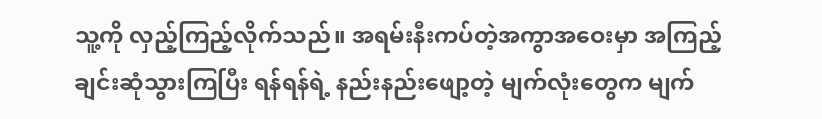သူ့ကို လှည့်ကြည့်လိုက်သည်။ အရမ်းနီးကပ်တဲ့အကွာအဝေးမှာ အကြည့်ချင်းဆုံသွားကြပြီး ရန်ရန်ရဲ့ နည်းနည်းဖျော့တဲ့ မျက်လုံးတွေက မျက်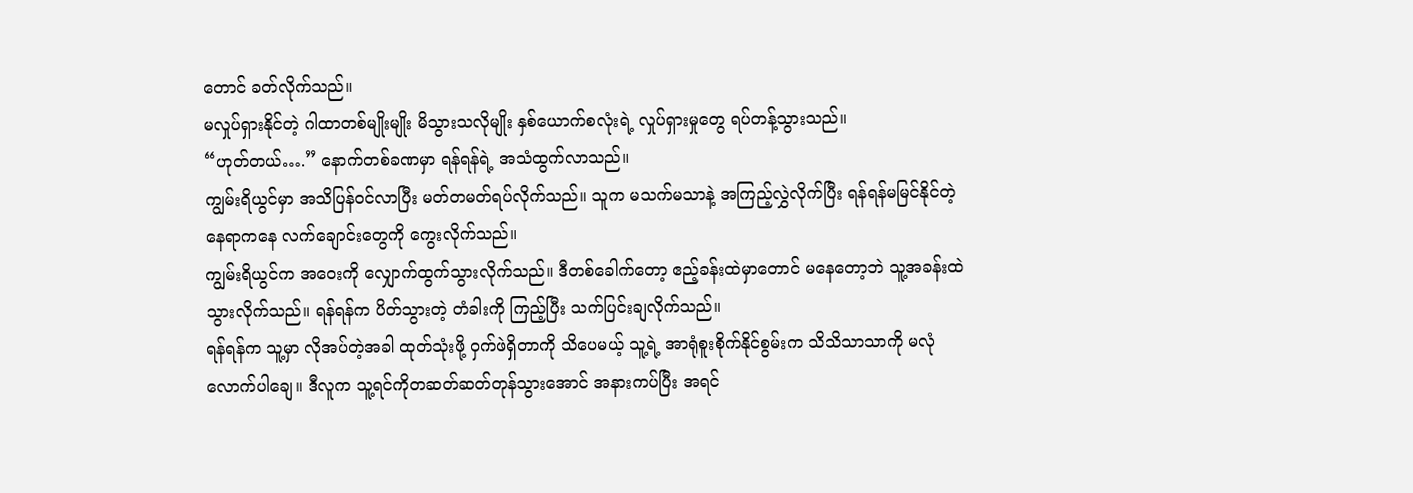တောင် ခတ်လိုက်သည်။
မလှုပ်ရှားနိုင်တဲ့ ဂါထာတစ်မျိုးမျိုး မိသွားသလိုမျိုး နှစ်ယောက်စလုံးရဲ့ လှုပ်ရှားမှုတွေ ရပ်တန့်သွားသည်။
“ဟုတ်တယ်….” နောက်တစ်ခဏမှာ ရန်ရန်ရဲ့ အသံထွက်လာသည်။
ကျွမ်းရိယွင်မှာ အသိပြန်ဝင်လာပြီး မတ်တမတ်ရပ်လိုက်သည်။ သူက မသက်မသာနဲ့ အကြည့်လွှဲလိုက်ပြီး ရန်ရန်မမြင်နိုင်တဲ့ နေရာကနေ လက်ချောင်းတွေကို ကွေးလိုက်သည်။
ကျွမ်းရိယွင်က အဝေးကို လျှောက်ထွက်သွားလိုက်သည်။ ဒီတစ်ခေါက်တော့ ဧည့်ခန်းထဲမှာတောင် မနေတော့ဘဲ သူ့အခန်းထဲ သွားလိုက်သည်။ ရန်ရန်က ပိတ်သွားတဲ့ တံခါးကို ကြည့်ပြီး သက်ပြင်းချလိုက်သည်။
ရန်ရန်က သူ့မှာ လိုအပ်တဲ့အခါ ထုတ်သုံးဖို့ ဝှက်ဖဲရှိတာကို သိပေမယ့် သူ့ရဲ့ အာရုံစူးစိုက်နိုင်စွမ်းက သိသိသာသာကို မလုံလောက်ပါချေ။ ဒီလူက သူ့ရင်ကိုတဆတ်ဆတ်တုန်သွားအောင် အနားကပ်ပြီး အရင်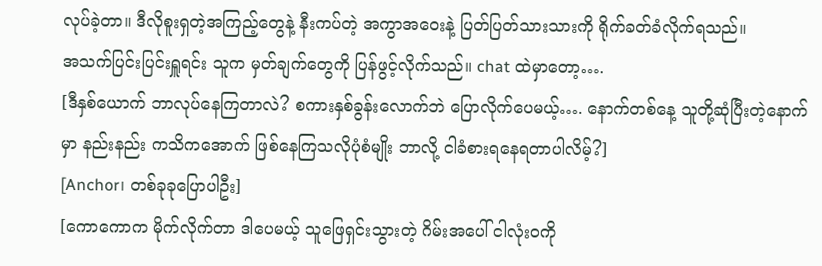လုပ်ခဲ့တာ။ ဒီလိုစူးရှတဲ့အကြည့်တွေနဲ့ နီးကပ်တဲ့ အကွာအဝေးနဲ့ ပြတ်ပြတ်သားသားကို ရိုက်ခတ်ခံလိုက်ရသည်။
အသက်ပြင်းပြင်းရှူရင်း သူက မှတ်ချက်တွေကို ပြန်ဖွင့်လိုက်သည်။ chat ထဲမှာတော့….
[ဒီနှစ်ယောက် ဘာလုပ်နေကြတာလဲ? စကားနှစ်ခွန်းလောက်ဘဲ ပြောလိုက်ပေမယ့်…. နောက်တစ်နေ့ သူတို့ဆုံပြီးတဲ့နောက်မှာ နည်းနည်း ကသိကအောက် ဖြစ်နေကြသလိုပုံစံမျိုး ဘာလို့ ငါခံစားရနေရတာပါလိမ့်?]
[Anchor၊ တစ်ခုခုပြောပါဦး]
[ကောကောက မိုက်လိုက်တာ ဒါပေမယ့် သူဖြေရှင်းသွားတဲ့ ဂိမ်းအပေါ် ငါလုံးဝကို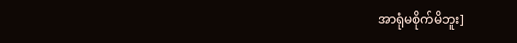အာရုံမစိုက်မိဘူး]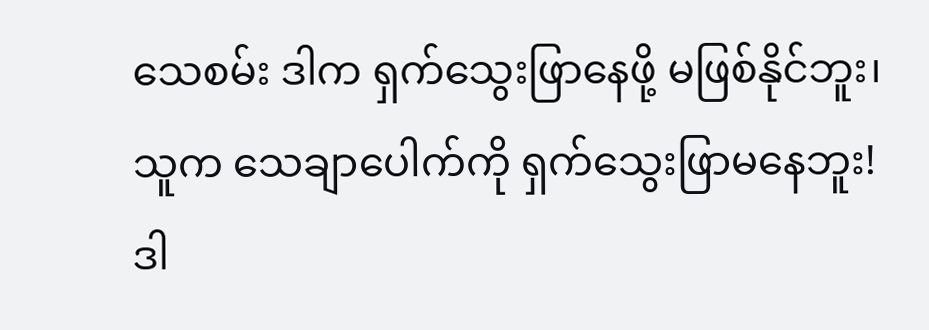သေစမ်း ဒါက ရှက်သွေးဖြာနေဖို့ မဖြစ်နိုင်ဘူး၊ သူက သေချာပေါက်ကို ရှက်သွေးဖြာမနေဘူး!
ဒါ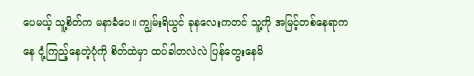ပေမယ့် သူ့စိတ်က မနာခံပေ။ ကျွမ်းရိယွင် ခုနလေးကတင် သူ့ကို အမြင့်တစ်နေရာကနေ ငုံ့ကြည့်နေတဲ့ပုံကို စိတ်ထဲမှာ ထပ်ခါတလဲလဲ ပြန်တွေးနေမိ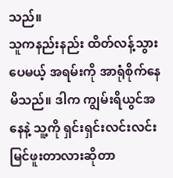သည်။
သူကနည်းနည်း ထိတ်လန့်သွားပေမယ့် အရမ်းကို အာရုံစိုက်နေမိသည်။ ဒါက ကျွမ်းရိယွင်အနေနဲ့ သူ့ကို ရှင်းရှင်းလင်းလင်း မြင်ဖူးတာလားဆိုတာ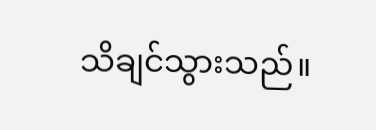သိချင်သွားသည်။